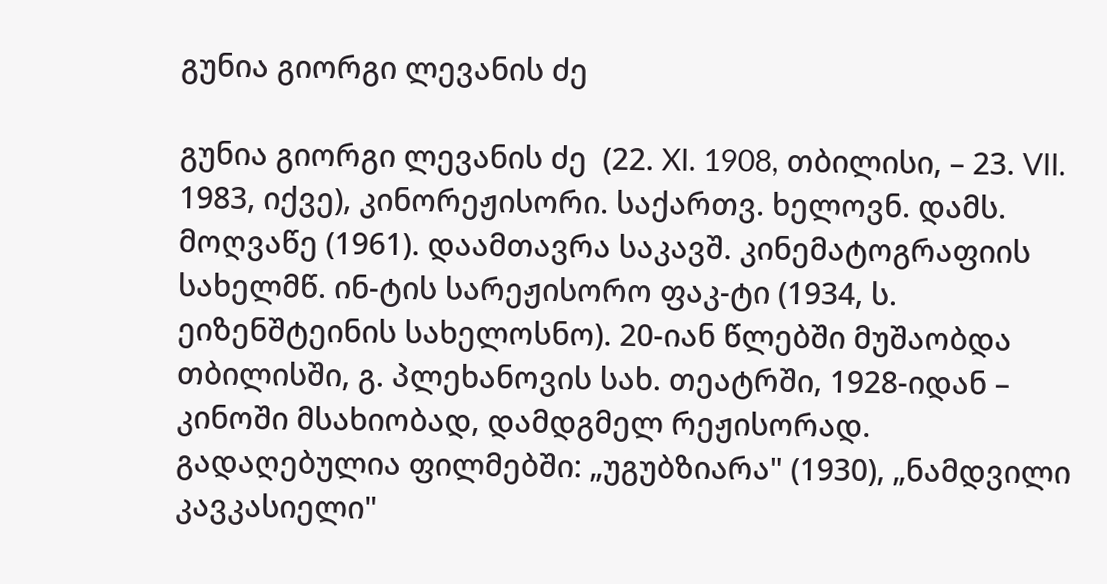გუნია გიორგი ლევანის ძე

გუნია გიორგი ლევანის ძე  (22. XI. 1908, თბილისი, – 23. VII. 1983, იქვე), კინორეჟისორი. საქართვ. ხელოვნ. დამს. მოღვაწე (1961). დაამთავრა საკავშ. კინემატოგრაფიის სახელმწ. ინ-ტის სარეჟისორო ფაკ-ტი (1934, ს. ეიზენშტეინის სახელოსნო). 20-იან წლებში მუშაობდა თბილისში, გ. პლეხანოვის სახ. თეატრში, 1928-იდან – კინოში მსახიობად, დამდგმელ რეჟისორად. გადაღებულია ფილმებში: „უგუბზიარა" (1930), „ნამდვილი კავკასიელი"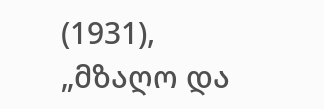(1931), „მზაღო და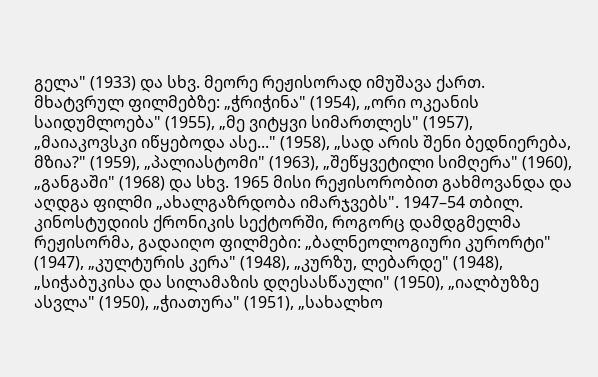გელა" (1933) და სხვ. მეორე რეჟისორად იმუშავა ქართ. მხატვრულ ფილმებზე: „ჭრიჭინა" (1954), „ორი ოკეანის საიდუმლოება" (1955), „მე ვიტყვი სიმართლეს" (1957), „მაიაკოვსკი იწყებოდა ასე..." (1958), „სად არის შენი ბედნიერება, მზია?" (1959), „პალიასტომი" (1963), „შეწყვეტილი სიმღერა" (1960), „განგაში" (1968) და სხვ. 1965 მისი რეჟისორობით გახმოვანდა და აღდგა ფილმი „ახალგაზრდობა იმარჯვებს". 1947–54 თბილ. კინოსტუდიის ქრონიკის სექტორში, როგორც დამდგმელმა რეჟისორმა, გადაიღო ფილმები: „ბალნეოლოგიური კურორტი" (1947), „კულტურის კერა" (1948), „კურზუ, ლებარდე" (1948), „სიჭაბუკისა და სილამაზის დღესასწაული" (1950), „იალბუზზე ასვლა" (1950), „ჭიათურა" (1951), „სახალხო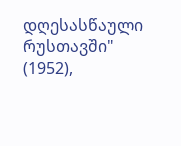დღესასწაული რუსთავში" (1952),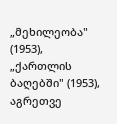„მეხილეობა" (1953), „ქართლის ბაღებში" (1953), აგრეთვე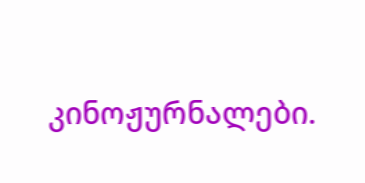კინოჟურნალები.